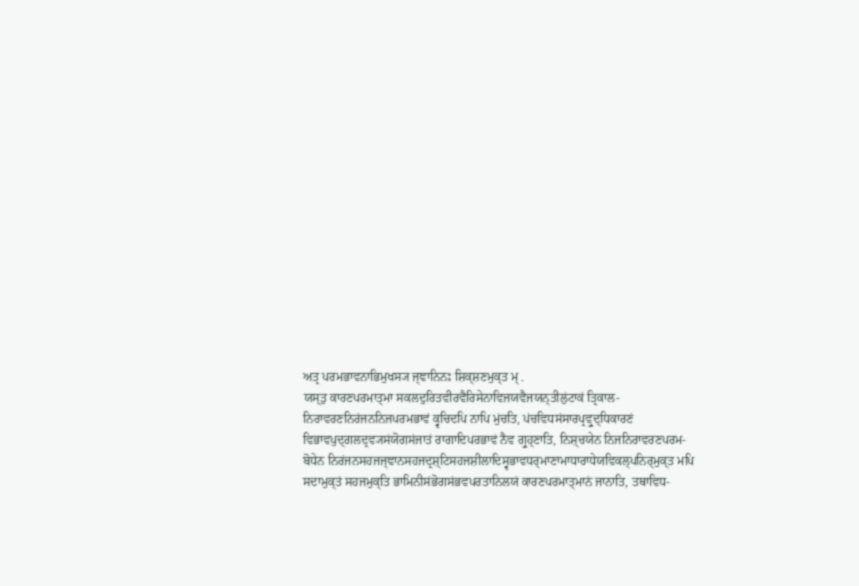ਅਤ੍ਰ ਪਰਮਭਾਵਨਾਭਿਮੁਖਸ੍ਯ ਜ੍ਞਾਨਿਨਃ ਸ਼ਿਕ੍ਸ਼ਣਮੁਕ੍ਤ ਮ੍ .
ਯਸ੍ਤੁ ਕਾਰਣਪਰਮਾਤ੍ਮਾ ਸਕਲਦੁਰਿਤਵੀਰਵੈਰਿਸੇਨਾਵਿਜਯਵੈਜਯਨ੍ਤੀਲੁਂਟਾਕਂ ਤ੍ਰਿਕਾਲ- ਨਿਰਾਵਰਣਨਿਰਂਜਨਨਿਜਪਰਮਭਾਵਂ ਕ੍ਵਚਿਦਪਿ ਨਾਪਿ ਮੁਂਚਤਿ, ਪਂਚਵਿਧਸਂਸਾਰਪ੍ਰਵ੍ਰੁਦ੍ਧਿਕਾਰਣਂ ਵਿਭਾਵਪੁਦ੍ਗਲਦ੍ਰਵ੍ਯਸਂਯੋਗਸਂਜਾਤਂ ਰਾਗਾਦਿਪਰਭਾਵਂ ਨੈਵ ਗ੍ਰੁਹ੍ਣਾਤਿ, ਨਿਸ਼੍ਚਯੇਨ ਨਿਜਨਿਰਾਵਰਣਪਰਮ- ਬੋਧੇਨ ਨਿਰਂਜਨਸਹਜਜ੍ਞਾਨਸਹਜਦ੍ਰਸ਼੍ਟਿਸਹਜਸ਼ੀਲਾਦਿਸ੍ਵਭਾਵਧਰ੍ਮਾਣਾਮਾਧਾਰਾਧੇਯਵਿਕਲ੍ਪਨਿਰ੍ਮੁਕ੍ਤ ਮਪਿ ਸਦਾਮੁਕ੍ਤਂ ਸਹਜਮੁਕ੍ਤਿ ਭਾਮਿਨੀਸਂਭੋਗਸਂਭਵਪਰਤਾਨਿਲਯਂ ਕਾਰਣਪਰਮਾਤ੍ਮਾਨਂ ਜਾਨਾਤਿ, ਤਥਾਵਿਧ-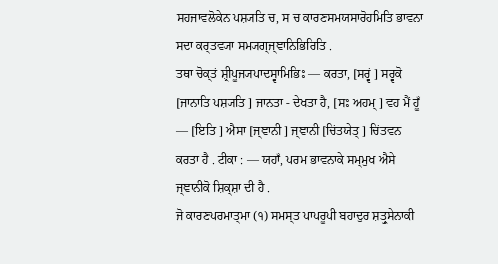ਸਹਜਾਵਲੋਕੇਨ ਪਸ਼੍ਯਤਿ ਚ, ਸ ਚ ਕਾਰਣਸਮਯਸਾਰੋਹਮਿਤਿ ਭਾਵਨਾ ਸਦਾ ਕਰ੍ਤਵ੍ਯਾ ਸਮ੍ਯਗ੍ਜ੍ਞਾਨਿਭਿਰਿਤਿ .
ਤਥਾ ਚੋਕ੍ਤਂ ਸ਼੍ਰੀਪੂਜ੍ਯਪਾਦਸ੍ਵਾਮਿਭਿਃ — ਕਰਤਾ, [ਸਰ੍ਵਂ ] ਸਰ੍ਵਕੋ [ਜਾਨਾਤਿ ਪਸ਼੍ਯਤਿ ] ਜਾਨਤਾ - ਦੇਖਤਾ ਹੈ, [ਸਃ ਅਹਮ੍ ] ਵਹ ਮੈਂ ਹੂਁ — [ਇਤਿ ] ਐਸਾ [ਜ੍ਞਾਨੀ ] ਜ੍ਞਾਨੀ [ਚਿਂਤਯੇਤ੍ ] ਚਿਂਤਵਨ ਕਰਤਾ ਹੈ . ਟੀਕਾ : — ਯਹਾਁ, ਪਰਮ ਭਾਵਨਾਕੇ ਸਮ੍ਮੁਖ ਐਸੇ ਜ੍ਞਾਨੀਕੋ ਸ਼ਿਕ੍ਸ਼ਾ ਦੀ ਹੈ .
ਜੋ ਕਾਰਣਪਰਮਾਤ੍ਮਾ (੧) ਸਮਸ੍ਤ ਪਾਪਰੂਪੀ ਬਹਾਦੁਰ ਸ਼ਤ੍ਰੁਸੇਨਾਕੀ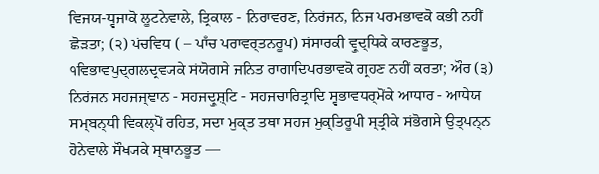ਵਿਜਯ-ਧ੍ਵਜਾਕੋ ਲੂਟਨੇਵਾਲੇ, ਤ੍ਰਿਕਾਲ - ਨਿਰਾਵਰਣ, ਨਿਰਂਜਨ, ਨਿਜ ਪਰਮਭਾਵਕੋ ਕਭੀ ਨਹੀਂ ਛੋੜਤਾ; (੨) ਪਂਚਵਿਧ ( – ਪਾਁਚ ਪਰਾਵਰ੍ਤਨਰੂਪ) ਸਂਸਾਰਕੀ ਵ੍ਰੁਦ੍ਧਿਕੇ ਕਾਰਣਭੂਤ, ੧ਵਿਭਾਵਪੁਦ੍ਗਲਦ੍ਰਵ੍ਯਕੇ ਸਂਯੋਗਸੇ ਜਨਿਤ ਰਾਗਾਦਿਪਰਭਾਵਕੋ ਗ੍ਰਹਣ ਨਹੀਂ ਕਰਤਾ; ਔਰ (੩) ਨਿਰਂਜਨ ਸਹਜਜ੍ਞਾਨ - ਸਹਜਦ੍ਰੁਸ਼੍ਟਿ - ਸਹਜਚਾਰਿਤ੍ਰਾਦਿ ਸ੍ਵਭਾਵਧਰ੍ਮੋਂਕੇ ਆਧਾਰ - ਆਧੇਯ ਸਮ੍ਬਨ੍ਧੀ ਵਿਕਲ੍ਪੋਂ ਰਹਿਤ, ਸਦਾ ਮੁਕ੍ਤ ਤਥਾ ਸਹਜ ਮੁਕ੍ਤਿਰੂਪੀ ਸ੍ਤ੍ਰੀਕੇ ਸਂਭੋਗਸੇ ਉਤ੍ਪਨ੍ਨ ਹੋਨੇਵਾਲੇ ਸੌਖ੍ਯਕੇ ਸ੍ਥਾਨਭੂਤ —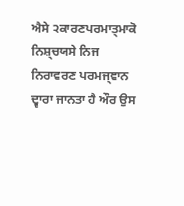ਐਸੇ ੨ਕਾਰਣਪਰਮਾਤ੍ਮਾਕੋ ਨਿਸ਼੍ਚਯਸੇ ਨਿਜ ਨਿਰਾਵਰਣ ਪਰਮਜ੍ਞਾਨ ਦ੍ਵਾਰਾ ਜਾਨਤਾ ਹੈ ਔਰ ਉਸ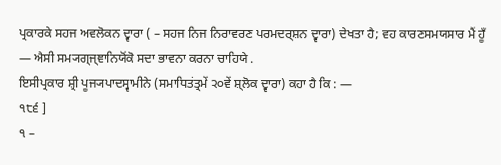ਪ੍ਰਕਾਰਕੇ ਸਹਜ ਅਵਲੋਕਨ ਦ੍ਵਾਰਾ ( – ਸਹਜ ਨਿਜ ਨਿਰਾਵਰਣ ਪਰਮਦਰ੍ਸ਼ਨ ਦ੍ਵਾਰਾ) ਦੇਖਤਾ ਹੈ; ਵਹ ਕਾਰਣਸਮਯਸਾਰ ਮੈਂ ਹੂਁ — ਐਸੀ ਸਮ੍ਯਗ੍ਜ੍ਞਾਨਿਯੋਂਕੋ ਸਦਾ ਭਾਵਨਾ ਕਰਨਾ ਚਾਹਿਯੇ .
ਇਸੀਪ੍ਰਕਾਰ ਸ਼੍ਰੀ ਪੂਜ੍ਯਪਾਦਸ੍ਵਾਮੀਨੇ (ਸਮਾਧਿਤਂਤ੍ਰਮੇਂ ੨੦ਵੇਂ ਸ਼੍ਲੋਕ ਦ੍ਵਾਰਾ) ਕਹਾ ਹੈ ਕਿ : —
੧੮੬ ]
੧ –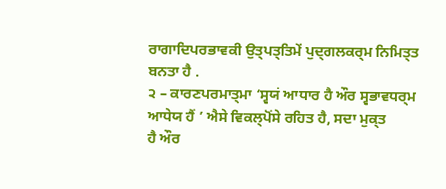ਰਾਗਾਦਿਪਰਭਾਵਕੀ ਉਤ੍ਪਤ੍ਤਿਮੇਂ ਪੁਦ੍ਗਲਕਰ੍ਮ ਨਿਮਿਤ੍ਤ ਬਨਤਾ ਹੈ .
੨ – ਕਾਰਣਪਰਮਾਤ੍ਮਾ ‘ਸ੍ਵਯਂ ਆਧਾਰ ਹੈ ਔਰ ਸ੍ਵਭਾਵਧਰ੍ਮ ਆਧੇਯ ਹੈਂ ’ ਐਸੇ ਵਿਕਲ੍ਪੋਂਸੇ ਰਹਿਤ ਹੈ, ਸਦਾ ਮੁਕ੍ਤ
ਹੈ ਔਰ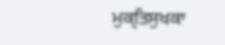ਮੁਕ੍ਤਿਸੁਖਕਾ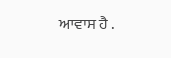ਆਵਾਸ ਹੈ .